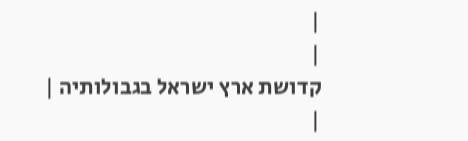|
|
קדושת ארץ ישראל בגבולותיה |
|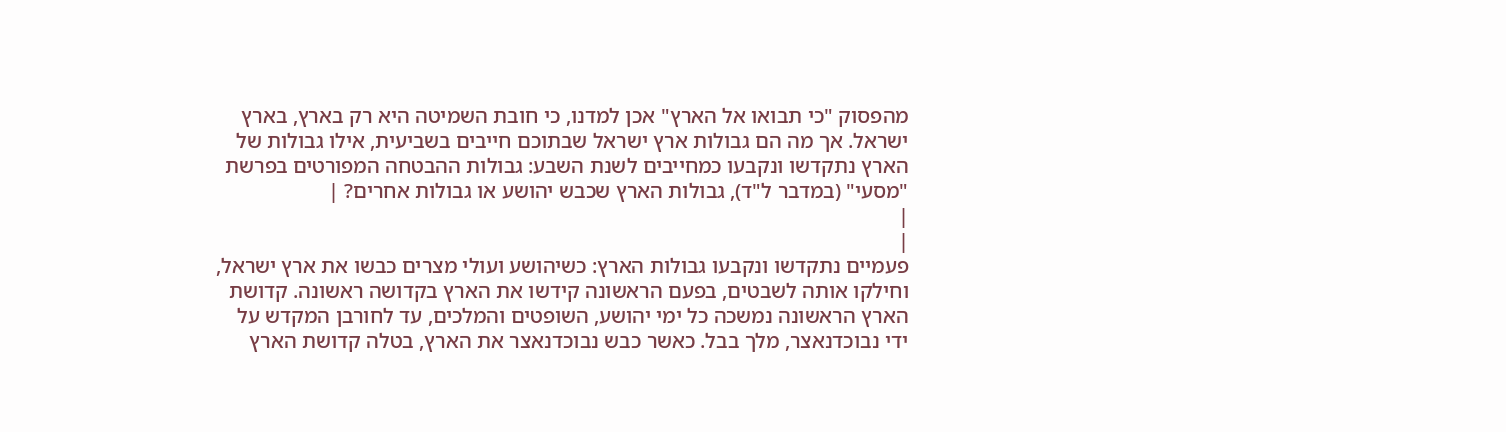מהפסוק "כי תבואו אל הארץ" אכן למדנו, כי חובת השמיטה היא רק בארץ, בארץ ישראל. אך מה הם גבולות ארץ ישראל שבתוכם חייבים בשביעית, אילו גבולות של הארץ נתקדשו ונקבעו כמחייבים לשנת השבע: גבולות ההבטחה המפורטים בפרשת "מסעי" (במדבר ל"ד), גבולות הארץ שכבש יהושע או גבולות אחרים? |
|
|
פעמיים נתקדשו ונקבעו גבולות הארץ: כשיהושע ועולי מצרים כבשו את ארץ ישראל, וחילקו אותה לשבטים, בפעם הראשונה קידשו את הארץ בקדושה ראשונה. קדושת הארץ הראשונה נמשכה כל ימי יהושע, השופטים והמלכים, עד לחורבן המקדש על ידי נבוכדנאצר, מלך בבל. כאשר כבש נבוכדנאצר את הארץ, בטלה קדושת הארץ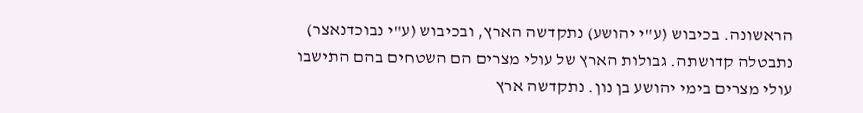הראשונה. בכיבוש (ע"י יהושע) נתקדשה הארץ, ובכיבוש (ע"י נבוכדנאצר) נתבטלה קדושתה. גבולות הארץ של עולי מצרים הם השטחים בהם התישבו עולי מצרים בימי יהושע בן נון. נתקדשה ארץ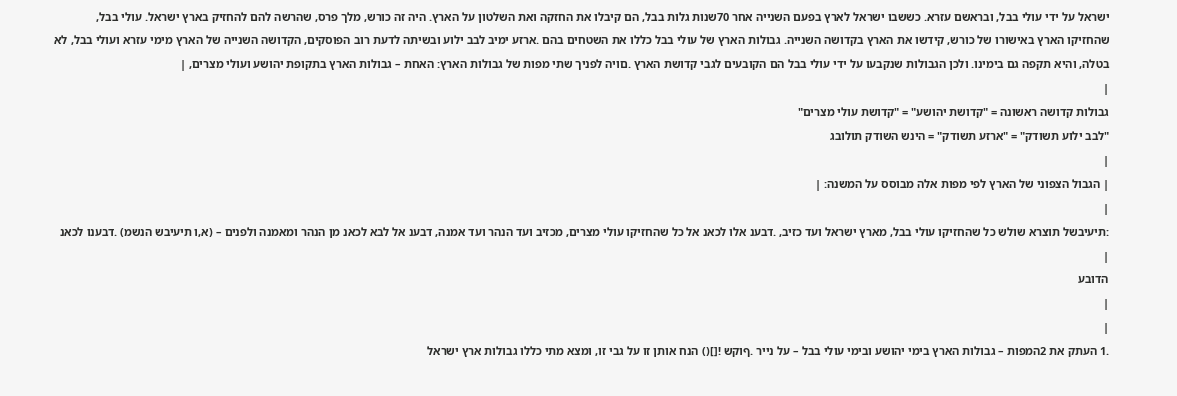ישראל על ידי עולי בבל, ובראשם עזרא. כששבו ישראל לארץ בפעם השנייה אחר 70שנות גלות בבל, הם קיבלו את החזקה ואת השלטון על הארץ. היה זה כורש, מלך פרס, שהרשה להם להחזיק בארץ ישראל. עולי בבל, שהחזיקו הארץ באישורו של כורש, קידשו את הארץ בקדושה השנייה. גבולות הארץ של עולי בבל כללו את השטחים בהם .ארזע ימיב לבב ילוע ובשיתה לדעת רוב הפוסקים, הקדושה השנייה של הארץ מימי עזרא ועולי בבל, לא בטלה, והיא תקפה גם בימינו. ולכן הגבולות שנקבעו על ידי עולי בבל הם הקובעים לגבי קדושת הארץ .םויה לפניך שתי מפות של גבולות הארץ: האחת – גבולות הארץ בתקופת יהושע ועולי מצרים, |
|
גבולות קדושה ראשונה = "קדושת יהושע" = "קדושת עולי מצרים"
"לבב ילוע תשודק" = "ארזע תשודק" = הינש השודק תולובג
|
| הגבול הצפוני של הארץ לפי מפות אלה מבוסס על המשנה: |
|
:תיעיבשל תוצרא שולש כל שהחזיקו עולי בבל, מארץ ישראל ועד כזיב, .דבענ אלו לכאנ אל כל שהחזיקו עולי מצרים, מכזיב ועד הנהר ועד אמנה, דבענ אל לבא לכאנ מן הנהר ומאמנה ולפנים – (א,ו תיעיבש הנשמ) .דבענו לכאנ |
הדובע
|
|
.1 העתק את 2המפות – גבולות הארץ בימי יהושע ובימי עולי בבל – על נייר .ףוקש ![]() הנח אותן זו על גבי זו, ומצא מתי כללו גבולות ארץ ישראל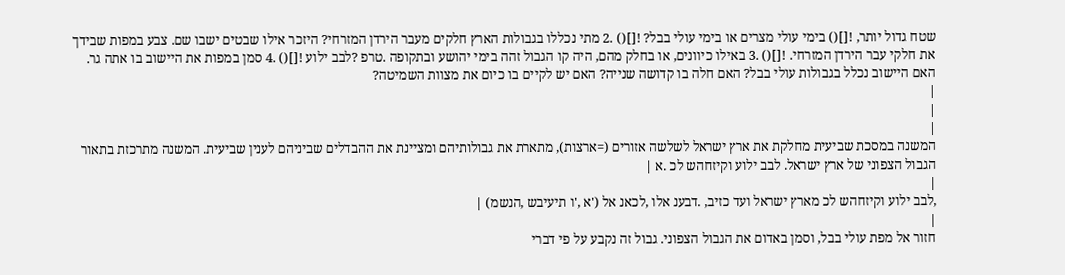שטח גדול יותר, ![]() בימי עולי מצרים או בימי עולי בבל? ![]() .2 מתי נכללו בגבולות הארץ חלקים מעבר הירדן המזרחי? היזכר אילו שבטים ישבו שם. צבע במפות שבידך את חלקי עבר הירדן המזרחי. ![]() .3 באילו כיוונים, או בחלק מהם, היה קו הגבול זהה בימי יהושע ובתקופה .טרפ ?לבב ילוע ![]() .4 סמן במפות את היישוב בו אתה גר. האם היישוב נכלל בגבולות עולי בבל? האם חלה בו קדושה שנייה? האם יש לקיים בו כיום את מצוות השמיטה?
|
|
|
המשנה במסכת שביעית מחלקת את ארץ ישראל לשלשה אזורים (=ארצות), מתארת את גבולותיהם ומציינת את ההבדלים שביניהם לענין שביעית. המשנה מתרכזת בתאור הגבול הצפוני של ארץ ישראל. לבב ילוע וקיזחהש לכ .א |
|
,לבב ילוע וקיזחהש לכ מארץ ישראל ועד כזיב, .דבענ אלו ,לכאנ אל ('א ,'ו תיעיבש ,הנשמ) |
|
חזור אל מפת עולי בבל, וסמן באדום את הגבול הצפוני. גבול זה נקבע על פי דברי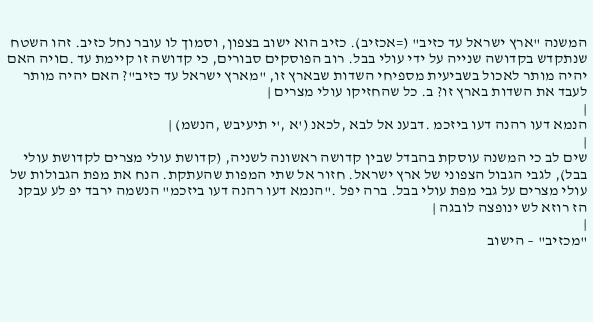המשנה "ארץ ישראל עד כזיב" (=אכזיב). כזיב הוא ישוב בצפון, וסמוך לו עובר נחל כזיב. זהו השטח שנתקדש בקדושה שנייה על ידי עולי בבל. רוב הפוסקים סבורים, כי קדושה זו קיימת עד .םויה האם יהיה מותר לאכול בשביעית מספיחי השדות שבארץ זו, "מארץ ישראל עד כזיב"? האם יהיה מותר לעבד את השדות בארץ זו? ב. כל שהחזיקו עולי מצרים |
|
הנמא דעו רהנה דעו ביזכמ .דבענ אל לבא ,לכאנ ('א ,'י תיעיבש ,הנשמ) |
|
שים לב כי המשנה עוסקת בהבדל שבין קדושה ראשונה לשניה, (קדושת עולי מצרים לקדושת עולי בבל), לגבי הגבול הצפוני של ארץ ישראל. חזור אל שתי המפות שהעתקת. הנח את מפת הגבולות של עולי מצרים על גבי מפת עולי בבל. ברה יפל ."הנמא דעו רהנה דעו ביזכמ" הנשמה ירבד יפ לע עבקנ הז רוזא לש ינופצה לובגה |
|
"מכזיב" – הישוב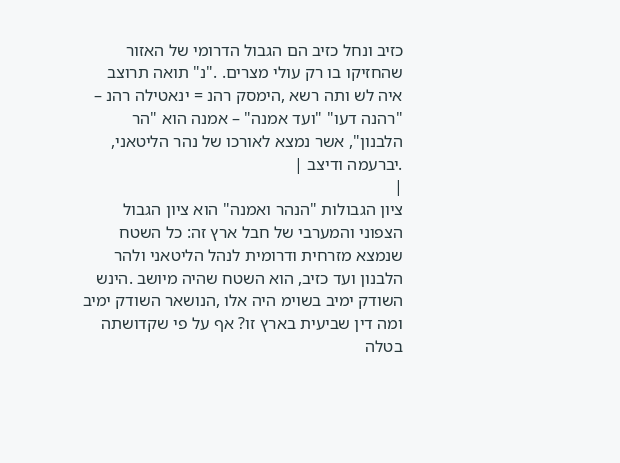כזיב ונחל כזיב הם הגבול הדרומי של האזור שהחזיקו בו רק עולי מצרים. ."נ" תואה תרוצב איה לש ותה רשא ,הימסק רהנ = ינאטילה רהנ – "רהנה דעו" "ועד אמנה" – אמנה הוא "הר הלבנון", אשר נמצא לאורכו של נהר הליטאני, .יברעמה ודיצב |
|
ציון הגבולות "הנהר ואמנה" הוא ציון הגבול הצפוני והמערבי של חבל ארץ זה: כל השטח שנמצא מזרחית ודרומית לנהל הליטאני ולהר הלבנון ועד כזיב, הוא השטח שהיה מיושב .הינש השודק ימיב בשוימ היה אלו ,הנושאר השודק ימיב ומה דין שביעית בארץ זו? אף על פי שקדושתה בטלה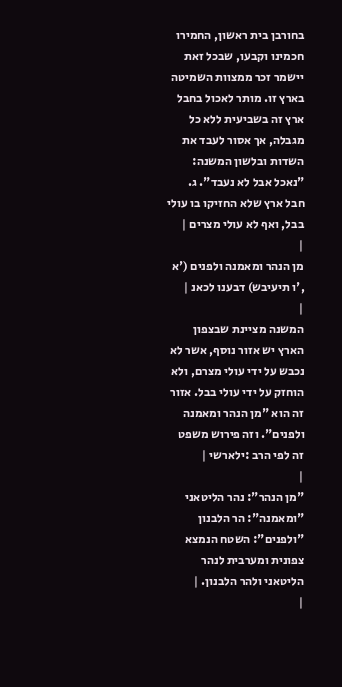בחורבן בית ראשון, החמירו חכמינו וקבעו, שבכל זאת יישמר זכר ממצוות השמיטה בארץ זו. מותר לאכול בחבל ארץ זה בשביעית ללא כל מגבלה, אך אסור לעבד את השדות ובלשון המשנה: "נאכל אבל לא נעבד". ג. חבל ארץ שלא החזיקו בו עולי בבל, ואף לא עולי מצרים |
|
מן הנהר ומאמנה ולפנים ('א ,'ו תיעיבש) דבענו לכאנ |
|
המשנה מציינת שבצפון הארץ יש אזור נוסף, אשר לא נכבש על ידי עולי מצרם, ולא הוחזק על ידי עולי בבל. אזור זה הוא "מן הנהר ומאמנה ולפנים". וזה פירוש משפט זה לפי הרב :ילארשי |
|
"מן הנהר": נהר הליטאני "ומאמנה": הר הלבנון "ולפנים": השטח הנמצא צפונית ומערבית לנהר הליטאני ולהר הלבנון. |
|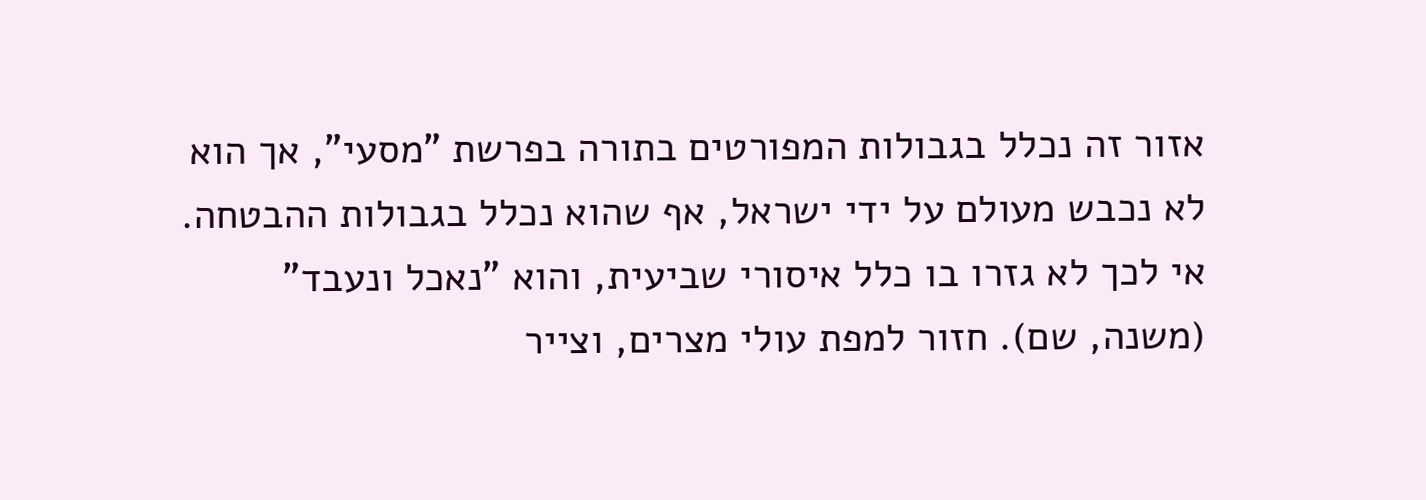אזור זה נכלל בגבולות המפורטים בתורה בפרשת "מסעי", אך הוא לא נכבש מעולם על ידי ישראל, אף שהוא נכלל בגבולות ההבטחה. אי לכך לא גזרו בו כלל איסורי שביעית, והוא "נאכל ונעבד" (משנה, שם). חזור למפת עולי מצרים, וצייר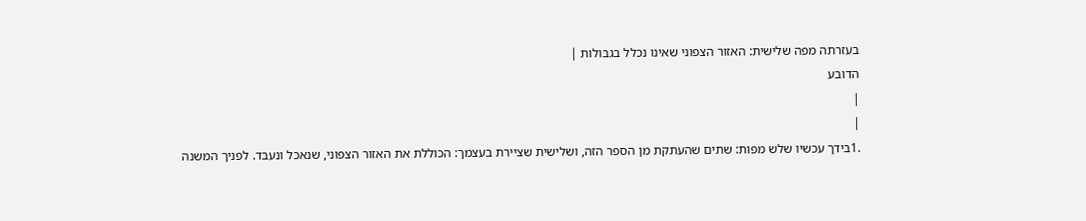בעזרתה מפה שלישית: האזור הצפוני שאינו נכלל בגבולות |
הדובע
|
|
.1בידך עכשיו שלש מפות: שתים שהעתקת מן הספר הזה, ושלישית שציירת בעצמך: הכוללת את האזור הצפוני, שנאכל ונעבד. לפניך המשנה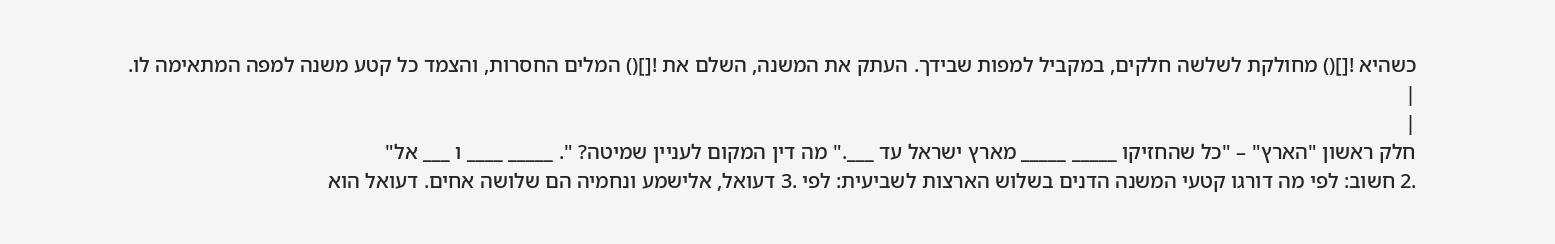כשהיא ![]() מחולקת לשלשה חלקים, במקביל למפות שבידך. העתק את המשנה, השלם את ![]() המלים החסרות, והצמד כל קטע משנה למפה המתאימה לו.
|
|
חלק ראשון "הארץ" – "כל שהחזיקו _____ _____ מארץ ישראל עד ___." מה דין המקום לעניין שמיטה? ". _____ ____ ו ___ אל"
.2 חשוב: לפי מה דורגו קטעי המשנה הדנים בשלוש הארצות לשביעית: לפי .3 דעואל, אלישמע ונחמיה הם שלושה אחים. דעואל הוא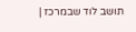תושב לוד שבמרכז |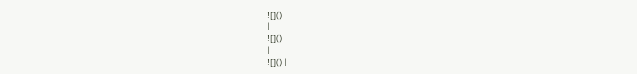![]()
|
![]()
|
![]() |